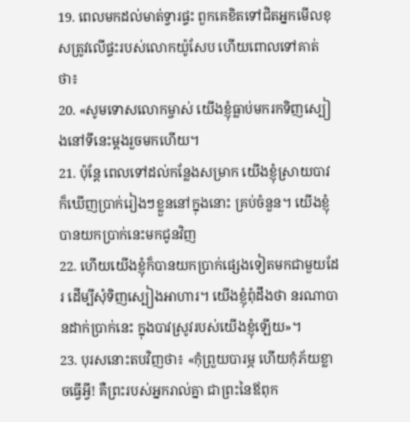19. ពេលមកដល់មាត់ទ្វារផ្ទះ ពួកគេខិតទៅជិតអ្នកមើលខុសត្រូវលើផ្ទះរបស់លោកយ៉ូសែប ហើយពោលទៅគាត់ថា៖
20. «សូមទោសលោកម្ចាស់ យើងខ្ញុំធ្លាប់មករកទិញស្បៀងនៅទីនេះម្ដងរួចមកហើយ។
21. ប៉ុន្តែ ពេលទៅដល់កន្លែងសម្រាក យើងខ្ញុំស្រាយបាវ ក៏ឃើញប្រាក់រៀងៗខ្លួននៅក្នុងនោះ គ្រប់ចំនួន។ យើងខ្ញុំបានយកប្រាក់នេះមកជូនវិញ
22. ហើយយើងខ្ញុំក៏បានយកប្រាក់ផ្សេងទៀតមកជាមួយដែរ ដើម្បីសុំទិញស្បៀងអាហារ។ យើងខ្ញុំពុំដឹងថា នរណាបានដាក់ប្រាក់នេះ ក្នុងបាវស្រូវរបស់យើងខ្ញុំឡើយ»។
23. បុរសនោះតបវិញថា៖ «កុំព្រួយបារម្ភ ហើយកុំភ័យខ្លាចធ្វើអ្វី! គឺព្រះរបស់អ្នករាល់គ្នា ជាព្រះនៃឪពុក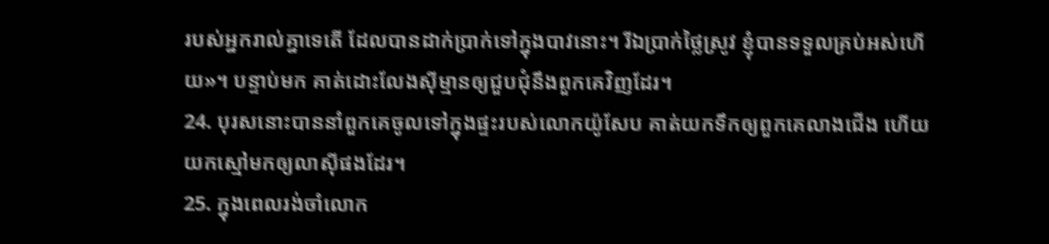របស់អ្នករាល់គ្នាទេតើ ដែលបានដាក់ប្រាក់ទៅក្នុងបាវនោះ។ រីឯប្រាក់ថ្លៃស្រូវ ខ្ញុំបានទទួលគ្រប់អស់ហើយ»។ បន្ទាប់មក គាត់ដោះលែងស៊ីម្មានឲ្យជួបជុំនឹងពួកគេវិញដែរ។
24. បុរសនោះបាននាំពួកគេចូលទៅក្នុងផ្ទះរបស់លោកយ៉ូសែប គាត់យកទឹកឲ្យពួកគេលាងជើង ហើយយកស្មៅមកឲ្យលាស៊ីផងដែរ។
25. ក្នុងពេលរង់ចាំលោក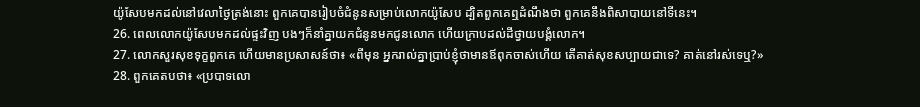យ៉ូសែបមកដល់នៅវេលាថ្ងៃត្រង់នោះ ពួកគេបានរៀបចំជំនូនសម្រាប់លោកយ៉ូសែប ដ្បិតពួកគេឮដំណឹងថា ពួកគេនឹងពិសាបាយនៅទីនេះ។
26. ពេលលោកយ៉ូសែបមកដល់ផ្ទះវិញ បងៗក៏នាំគ្នាយកជំនូនមកជូនលោក ហើយក្រាបដល់ដីថ្វាយបង្គំលោក។
27. លោកសួរសុខទុក្ខពួកគេ ហើយមានប្រសាសន៍ថា៖ «ពីមុន អ្នករាល់គ្នាប្រាប់ខ្ញុំថាមានឪពុកចាស់ហើយ តើគាត់សុខសប្បាយជាទេ? គាត់នៅរស់ទេឬ?»
28. ពួកគេតបថា៖ «ប្របាទលោ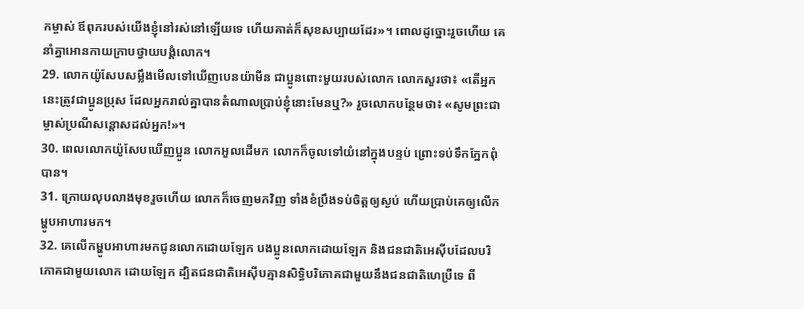កម្ចាស់ ឪពុករបស់យើងខ្ញុំនៅរស់នៅឡើយទេ ហើយគាត់ក៏សុខសប្បាយដែរ»។ ពោលដូច្នោះរួចហើយ គេនាំគ្នាអោនកាយក្រាបថ្វាយបង្គំលោក។
29. លោកយ៉ូសែបសម្លឹងមើលទៅឃើញបេនយ៉ាមីន ជាប្អូនពោះមួយរបស់លោក លោកសួរថា៖ «តើអ្នកនេះត្រូវជាប្អូនប្រុស ដែលអ្នករាល់គ្នាបានតំណាលប្រាប់ខ្ញុំនោះមែនឬ?» រួចលោកបន្ថែមថា៖ «សូមព្រះជាម្ចាស់ប្រណីសន្តោសដល់អ្នក!»។
30. ពេលលោកយ៉ូសែបឃើញប្អូន លោកអួលដើមក លោកក៏ចូលទៅយំនៅក្នុងបន្ទប់ ព្រោះទប់ទឹកភ្នែកពុំបាន។
31. ក្រោយលុបលាងមុខរួចហើយ លោកក៏ចេញមកវិញ ទាំងខំប្រឹងទប់ចិត្តឲ្យស្ងប់ ហើយប្រាប់គេឲ្យលើកម្ហូបអាហារមក។
32. គេលើកម្ហូបអាហារមកជូនលោកដោយឡែក បងប្អូនលោកដោយឡែក និងជនជាតិអេស៊ីបដែលបរិភោគជាមួយលោក ដោយឡែក ដ្បិតជនជាតិអេស៊ីបគ្មានសិទ្ធិបរិភោគជាមួយនឹងជនជាតិហេប្រឺទេ ពី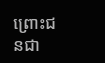ព្រោះជនជា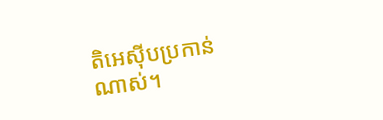តិអេស៊ីបប្រកាន់ណាស់។